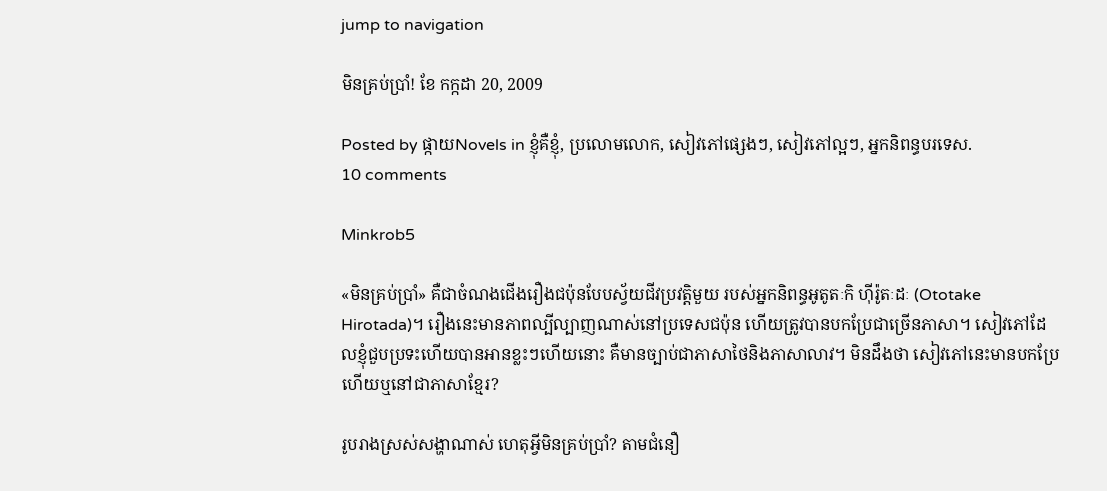jump to navigation

មិនគ្រប់ប្រាំ! ខែ កក្កដា 20, 2009

Posted by ផ្កាយNovels in ខ្ញុំគឺខ្ញុំ, ប្រលោមលោក, សៀវភៅផ្សេងៗ, សៀវភៅល្អៗ, អ្នកនិពន្ធបរទេស.
10 comments

Minkrob5

«មិនគ្រប់ប្រាំ» គឺជាចំណងជើងរឿងជប៉ុនបែបស្វ័យជីវប្រវត្តិមួយ របស់អ្នកនិពន្ធអូតូតៈកិ ហ៊ីរ៉ូតៈដៈ (Ototake Hirotada)។ រឿងនេះមានភាពល្បីល្បាញណាស់នៅប្រទេសជប៉ុន ហើយត្រូវបានបកប្រែជាច្រើនភាសា។ សៀវភៅដែលខ្ញុំជួបប្រទះហើយបានអានខ្លះៗហើយនោះ គឺមានច្បាប់ជាភាសាថៃនិងភាសាលាវ។ មិនដឹងថា សៀវភៅនេះមានបកប្រែហើយឬនៅជាភាសាខ្មែរ?

រូបរាងស្រស់សង្ហាណាស់ ហេតុអី្វមិនគ្រប់ប្រាំ? តាមជំនឿ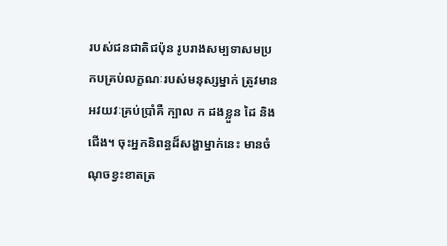របស់ជនជាតិជប៉ុន រូបរាងសម្បទាសមប្រកបគ្រប់លក្ខណៈរបស់មនុស្សម្នាក់ ត្រូវមានអវយវៈគ្រប់ប្រាំគឺ ក្បាល ក ដងខ្លួន ដៃ និងជើង។ ចុះអ្នកនិពន្ធដ៏សង្ហាម្នាក់នេះ មានចំណុចខ្វះខាតត្រ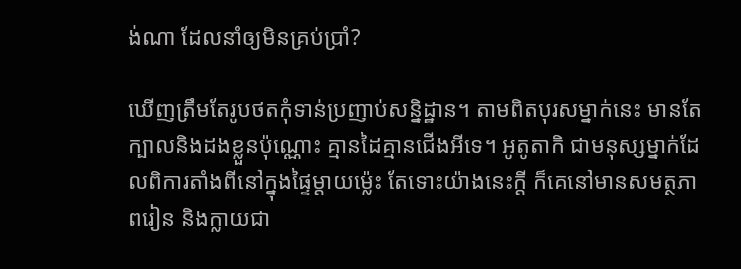ង់ណា ដែលនាំឲ្យមិនគ្រប់ប្រាំ?

ឃើញត្រឹមតែរូបថតកុំទាន់ប្រញាប់សន្និដ្ឋាន។ តាមពិតបុរសម្នាក់នេះ មានតែក្បាលនិងដងខ្លួនប៉ុណ្ណោះ គ្មានដៃគ្មានជើងអីទេ។ អូតូតាកិ ជាមនុស្សម្នាក់ដែលពិការតាំងពីនៅក្នុងផ្ទៃម្តាយម្ល៉េះ តែទោះយ៉ាងនេះក្តី ក៏គេនៅមានសមត្ថភាពរៀន និងក្លាយជា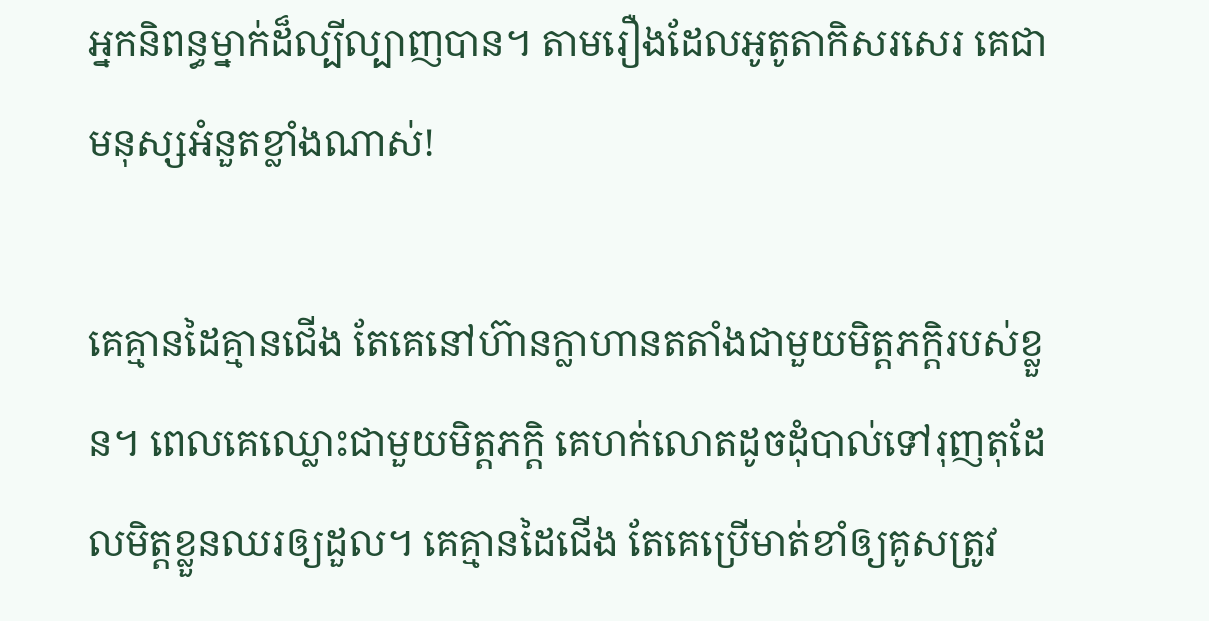អ្នកនិពន្ធម្នាក់ដ៏ល្បីល្បាញបាន។ តាមរឿងដែលអូតូតាកិសរសេរ គេជាមនុស្សអំនួតខ្លាំងណាស់!

គេគ្មានដៃគ្មានជើង តែគេនៅហ៊ានក្លាហានតតាំងជាមួយមិត្តភក្តិរបស់ខ្លួន។ ពេលគេឈ្លោះជាមួយមិត្តភក្តិ គេហក់លោតដូចដុំបាល់ទៅរុញតុដែលមិត្តខ្លួនឈរឲ្យដួល។ គេគ្មានដៃជើង តែគេប្រើមាត់ខាំឲ្យគូសត្រូវ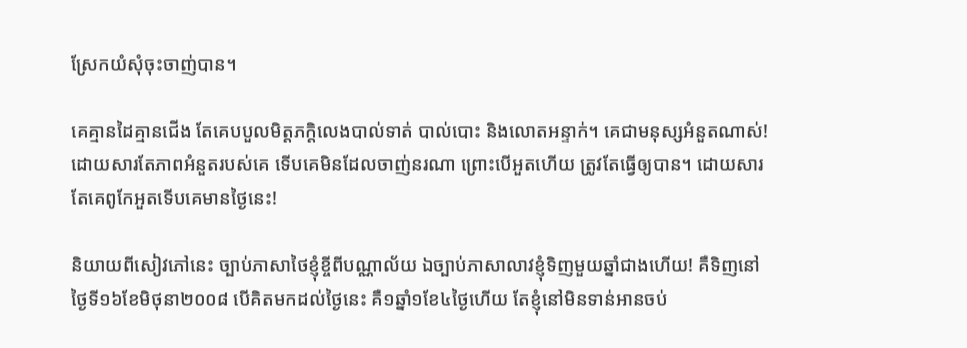ស្រែកយំសុំចុះចាញ់បាន។

គេគ្មានដៃគ្មានជើង តែគេបបួលមិត្តភក្តិលេងបាល់ទាត់ បាល់បោះ និងលោតអន្ទាក់។ គេជាមនុស្សអំនួតណាស់! ដោយសារតែភាពអំនួតរបស់គេ ទើបគេមិនដែលចាញ់នរណា ព្រោះបើអួតហើយ ត្រូវតែធ្វើឲ្យបាន។ ដោយសារតែគេពូកែអួតទើបគេមានថ្ងៃនេះ!

និយាយពីសៀវភៅនេះ ច្បាប់ភាសាថៃខ្ញុំខ្ចីពីបណ្ណាល័យ ឯច្បាប់ភាសាលាវខ្ញុំទិញមួយឆ្នាំជាងហើយ! គឺទិញនៅថ្ងៃទី១៦ខែមិថុនា២០០៨ បើគិតមកដល់ថ្ងៃនេះ គឺ១ឆ្នាំ១ខែ៤ថ្ងៃហើយ តែខ្ញុំនៅមិនទាន់អានចប់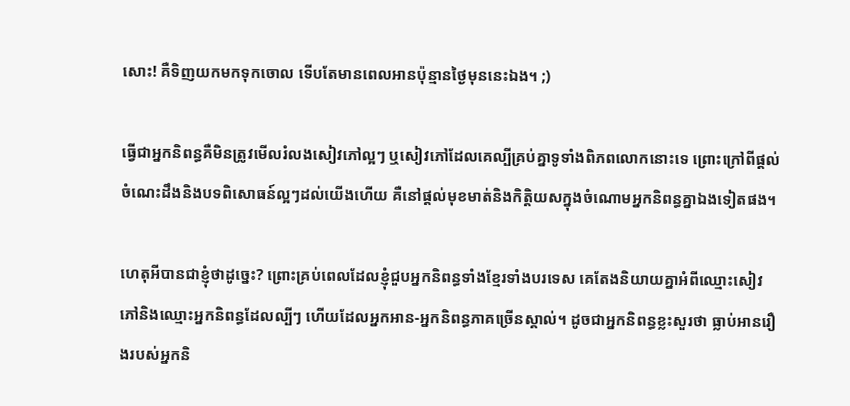សោះ! គឺទិញយកមកទុកចោល ទើបតែមានពេលអានប៉ុន្មានថ្ងៃមុននេះឯង។ ;)

ធ្វើជាអ្នកនិពន្ធគឺមិនត្រូវមើលរំលងសៀវភៅល្អៗ ឬសៀវភៅដែលគេល្បីគ្រប់គ្នាទូទាំងពិភពលោកនោះទេ ព្រោះក្រៅពីផ្តល់ចំណេះដឹងនិងបទពិសោធន៍ល្អៗដល់យើងហើយ គឺនៅផ្តល់មុខមាត់និងកិត្តិយសក្នុងចំណោមអ្នកនិពន្ធគ្នាឯងទៀតផង។

ហេតុអីបានជាខ្ញុំថាដូច្នេះ? ព្រោះគ្រប់ពេលដែលខ្ញុំជួបអ្នកនិពន្ធទាំងខ្មែរទាំងបរទេស គេតែងនិយាយគ្នាអំពីឈ្មោះសៀវភៅនិងឈ្មោះអ្នកនិពន្ធដែលល្បីៗ ហើយដែលអ្នកអាន-អ្នកនិពន្ធភាគច្រើនស្គាល់។ ដូចជាអ្នកនិពន្ធខ្លះសួរថា ធ្លាប់អានរឿងរបស់អ្នកនិ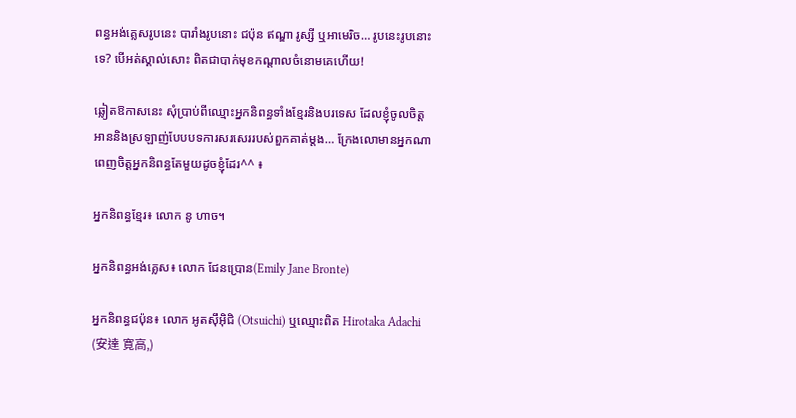ពន្ធអង់គ្លេសរូបនេះ បារាំងរូបនោះ ជប៉ុន ឥណ្ឌា រូស្សី ឬអាមេរិច… រូបនេះរូបនោះទេ? បើអត់ស្គាល់សោះ ពិតជាបាក់មុខកណ្តាលចំនោមគេហើយ!

ឆ្លៀតឱកាសនេះ សុំប្រាប់ពីឈ្មោះអ្នកនិពន្ធទាំងខ្មែរនិងបរទេស ដែលខ្ញុំចូលចិត្តអាននិងស្រឡាញ់បែបបទការសរសេររបស់ពួកគាត់ម្តង… ក្រែងលោមានអ្នកណាពេញចិត្តអ្នកនិពន្ធតែមួយដូចខ្ញុំដែរ^^ ៖

អ្នកនិពន្ធខ្មែរ៖ លោក នូ ហាច។

អ្នកនិពន្ធអង់គ្លេស៖ លោក ជែនប្រោន(Emily Jane Bronte)

អ្នកនិពន្ធជប៉ុន៖ លោក អូតស៊ឹអ៊ិជិ (Otsuichi) ឬឈ្មោះពិត Hirotaka Adachi (安達 寛高,)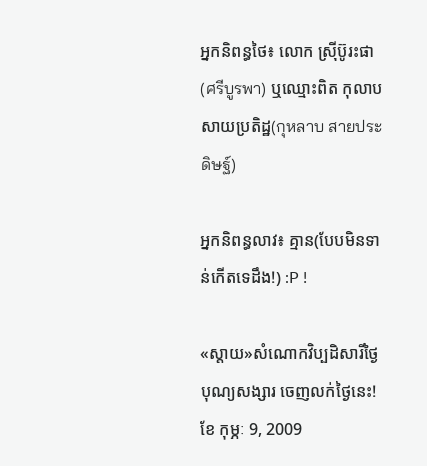អ្នកនិពន្ធថៃ៖ លោក ស្រ៊ីប៊ូរះផា(ศรีบูรพา) ឬឈ្មោះពិត កុលាប សាយប្រតិដ្ឋ(กุหลาบ สายประดิษฐ์)

អ្នកនិពន្ធលាវ៖ គ្មាន(បែបមិនទាន់កើតទេដឹង!) :P !

«ស្តាយ»សំណោកវិប្បដិសារីថ្ងៃបុណ្យសង្សារ ចេញលក់ថ្ងៃនេះ! ខែ កុម្ភៈ 9, 2009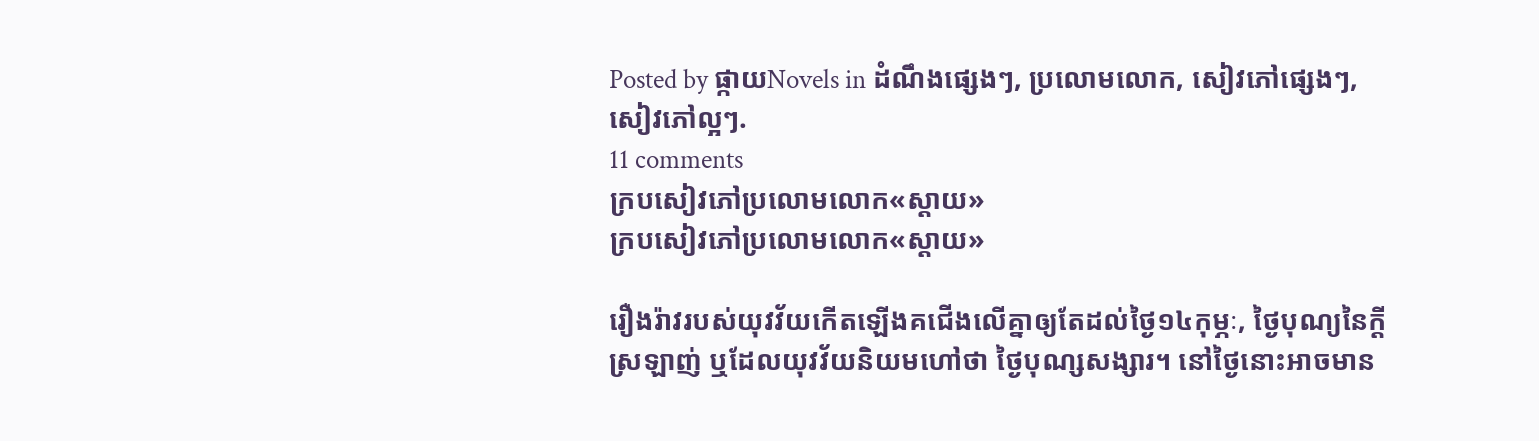Posted by ផ្កាយNovels in ដំណឹងផ្សេងៗ, ប្រលោមលោក, សៀវភៅផ្សេងៗ, សៀវភៅល្អៗ.
11 comments
ក្របសៀវភៅប្រលោមលោក«ស្តាយ»
ក្របសៀវភៅប្រលោមលោក«ស្តាយ»

រឿងរ៉ាវរបស់យុវវ័យកើតឡើងគជើងលើគ្នាឲ្យតែដល់ថ្ងៃ១៤កុម្ភៈ, ថ្ងៃបុណ្យនៃក្តីស្រឡាញ់ ឬដែលយុវវ័យនិយមហៅថា ថ្ងៃបុណ្សសង្សារ។ នៅថ្ងៃនោះអាចមាន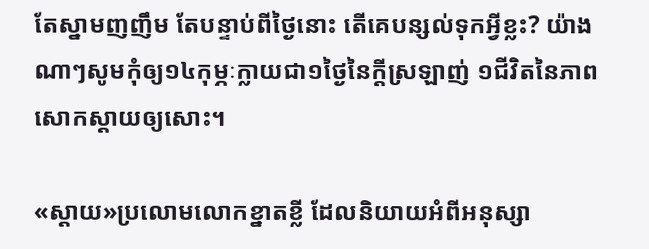តែស្នាមញញឹម តែបន្ទាប់ពីថ្ងៃនោះ តើគេបន្សល់ទុកអ្វីខ្លះ? យ៉ាងណាៗសូមកុំឲ្យ១៤កុម្ភៈក្លាយជា១ថ្ងៃនៃក្តីស្រឡាញ់ ១ជីវិតនៃភាពសោកស្តាយឲ្យសោះ។

«ស្តាយ»ប្រលោមលោកខ្នាតខ្លី ដែលនិយាយអំពីអនុស្សា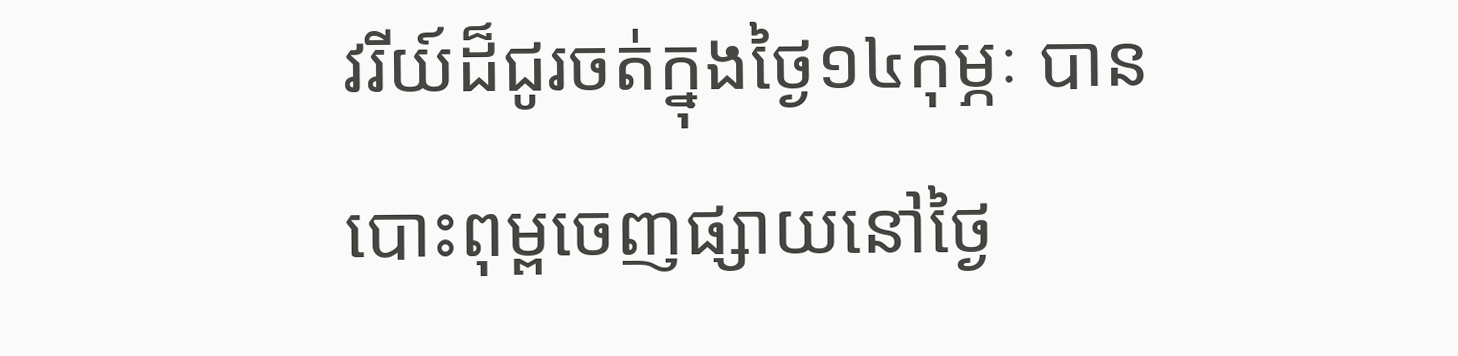វរីយ៍ដ៏ជូរចត់ក្នុងថ្ងៃ១៤កុម្ភៈ បានបោះពុម្ពចេញផ្សាយនៅថ្ងៃ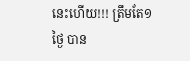នេះហើយ!!! ត្រឹមតែ១ថ្ងៃ បាន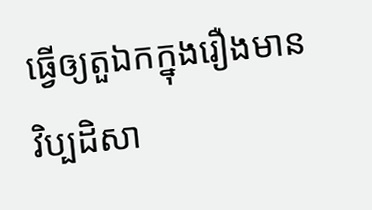ធ្វើឲ្យតួឯកក្នុងរឿងមានវិប្បដិសា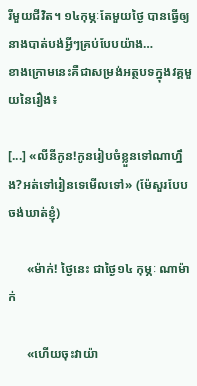រីមួយជីវិត។ ១៤កុម្ភៈតែមួយថ្ងៃ បានធ្វើឲ្យនាងបាត់បង់អ្វីៗគ្រប់បែបយ៉ាង…
ខាងក្រោមនេះគឺជាសម្រង់អត្ថបទក្នុងវគ្គមួយនៃរឿង៖

[...] «លីនីកូន!កូនរៀបចំខ្លួនទៅណាហ្នឹង?អត់ទៅរៀនទេមើលទៅ» (ម៉ែសួរបែបចង់ឃាត់ខ្ញុំ)

      «ម៉ាក់! ថ្ងៃនេះ ជាថ្ងៃ១៤ កុម្ភៈ ណាម៉ាក់

      «ហើយចុះវាយ៉ា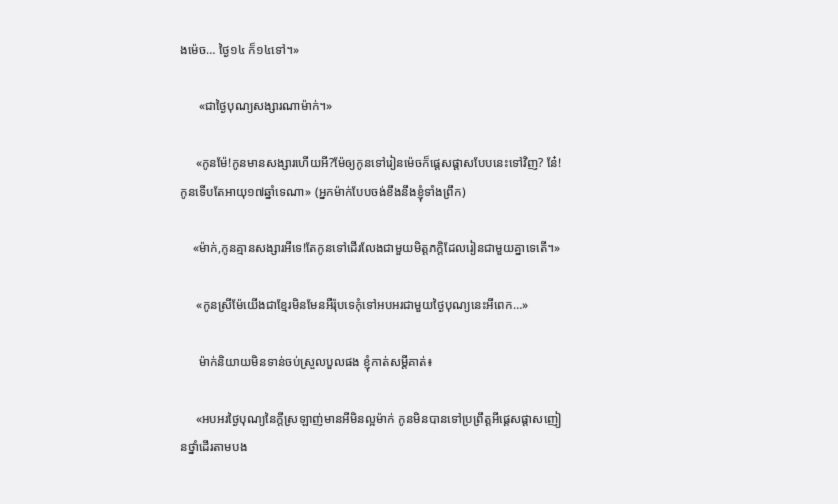ងម៉េច… ថ្ងៃ១៤ ក៏១៤ទៅ។»

      «ជាថ្ងៃបុណ្យសង្សារណាម៉ាក់។»

     «កូនម៉ែ!កូនមានសង្សារហើយអី?ម៉ែឲ្យកូនទៅរៀនម៉េចក៏ផ្តេសផ្តាសបែបនេះទៅវិញ? នែ៎! កូនទើបតែអាយុ១៧ឆ្នាំទេណា» (អ្នកម៉ាក់បែបចង់ខឹងនឹងខ្ញុំទាំងព្រឹក)

    «ម៉ាក់,កូនគ្មានសង្សារអីទេ!តែកូនទៅដើរលែងជាមួយមិត្តភក្តិដែលរៀនជាមួយគ្នាទេតើ។»

     «កូនស្រីម៉ែយើងជាខ្មែរមិនមែនអឺរ៉ុបទេកុំទៅអបអរជាមួយថ្ងៃបុណ្យនេះអីពេក…»

      ម៉ាក់និយាយមិនទាន់ចប់ស្រួលបួលផង ខ្ញុំកាត់សម្តីគាត់៖

     «អបអរថ្ងៃបុណ្យនៃក្តីស្រឡាញ់មានអីមិនល្អម៉ាក់ កូនមិនបានទៅប្រព្រឹត្តអីផ្តេសផ្តាសញៀនថ្នាំដើរតាមបង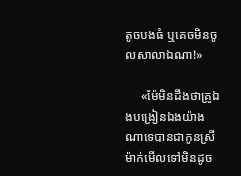តូចបងធំ ឬគេចមិនចូលសាលាឯណា!»

     «ម៉ែមិនដឹងថាគ្រូឯងបង្រៀនឯងយ៉ាងណាទេបានជាកូនស្រីម៉ាក់មើលទៅមិនដូច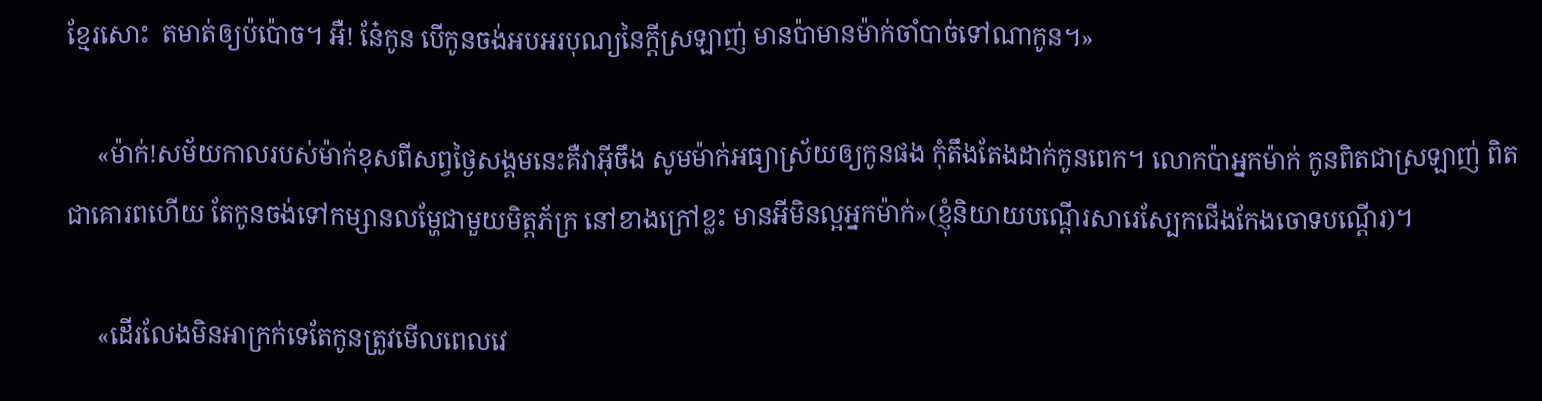ខ្មែរសោះ  តមាត់ឲ្យប៉ប៉ោច។ អឺ! នែ៎កូន បើកូនចង់អបអរបុណ្យនៃក្តីស្រឡាញ់ មានប៉ាមានម៉ាក់ចាំបាច់ទៅណាកូន។»

     «ម៉ាក់!សម័យកាលរបស់ម៉ាក់ខុសពីសព្វថ្ងៃសង្គមនេះគឺវាអ៊ីចឹង សូមម៉ាក់អធ្យាស្រ័យឲ្យកូនផង កុំតឹងតែងដាក់កូនពេក។ លោកប៉ាអ្នកម៉ាក់ កូនពិតជាស្រឡាញ់ ពិតជាគោរពហើយ តែកូនចង់ទៅកម្សានលម្ហែជាមួយមិត្តភ័ក្រ នៅខាងក្រៅខ្លះ មានអីមិនល្អអ្នកម៉ាក់»(ខ្ញុំនិយាយបណ្តើរសារេស្បែកជើងកែងចោទបណ្តើរ)។

     «ដើរលែងមិនអាក្រក់ទេតែកូនត្រូវមើលពេលវេ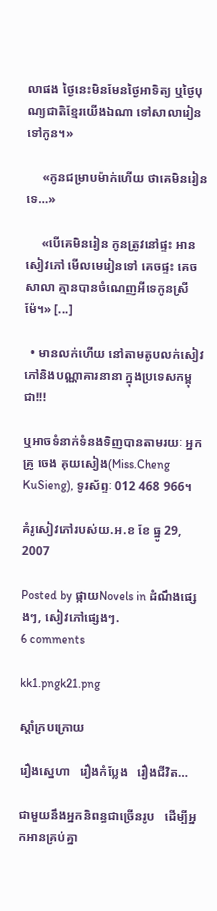លាផង ថ្ងៃនេះមិនមែនថ្ងៃអាទិត្យ ឬថ្ងៃបុណ្យជាតិខ្មែរយើងឯណា ទៅសាលារៀនទៅកូន។»

     «កូនជម្រាបម៉ាក់ហើយ ថាគេមិនរៀនទេ…»

     «បើគេមិនរៀន កូនត្រូវនៅផ្ទះ អានសៀវភៅ មើលមេរៀនទៅ គេចផ្ទះ គេចសាលា គ្មានបានចំណេញអីទេកូនស្រីម៉ែ។» [...]

  • មានលក់ហើយ នៅតាមតូបលក់សៀវភៅនិងបណ្ណាគារនានា ក្នុងប្រទេសកម្ពុជា!!!

ឬអាចទំនាក់ទំនងទិញបានតាមរយៈ អ្នកគ្រូ ចេង គុយសៀង(Miss.Cheng KuSieng), ទូរស័ព្ទៈ 012 468 966។

គំរូសៀវភៅរបស់យ.អ.ខ ខែ ធ្នូ 29, 2007

Posted by ផ្កាយNovels in ដំណឹងផ្សេងៗ, សៀវភៅផ្សេងៗ.
6 comments

kk1.pngk21.png

ស្តាំក្របក្រោយ

រឿងស្នេហា   រឿងកំប្លែង   រឿងជីវិត…

ជាមួយនឹងអ្នកនិពន្ធជាច្រើនរូប   ដើម្បីអ្នកអានគ្រប់គ្នា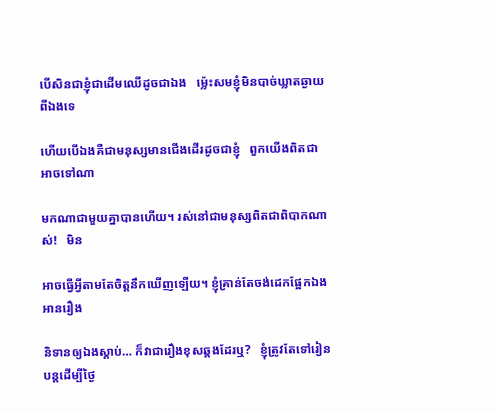បើសិនជាខ្ញុំជាដើមឈើដូចជាឯង   ម្ល៉េះសមខ្ញុំមិនបាច់ឃ្លាតឆ្ងាយពីឯងទេ

ហើយបើឯងគឺជាមនុស្សមានជើងដើរដូចជាខ្ញុំ   ពួកយើងពិតជាអាចទៅណា

មកណាជាមួយគ្នាបានហើយ។ រស់នៅជាមនុស្សពិតជាពិបាកណាស់!   មិន

អាចធ្វើអ្វីតាមតែចិត្តនឹកឃើញឡើយ។ ខ្ញុំគ្រាន់តែចង់ដេកផ្អែកឯង  អានរឿង

និទានឲ្យឯងស្តាប់… ក៏វាជារឿងខុសឆ្គងដែរឬ?   ខ្ញុំត្រូវតែទៅរៀនបន្តដើម្បីថ្ងៃ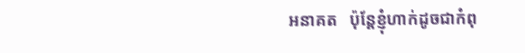អនាគត   ប៉ុន្តែខ្ញុំហាក់ដូចជាកំពុ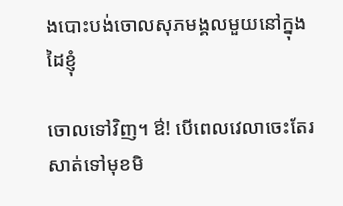ងបោះបង់ចោលសុភមង្គលមួយនៅក្នុងដៃខ្ញុំ

ចោលទៅវិញ។ ឳ! បើពេលវេលាចេះតែរសាត់ទៅមុខមិ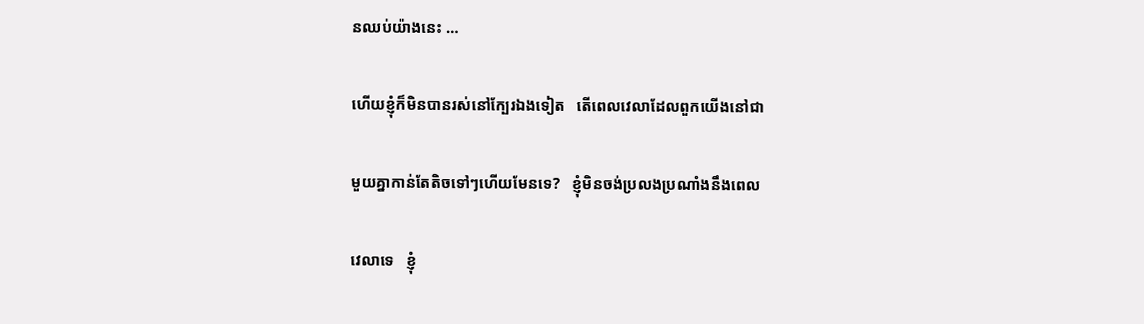នឈប់យ៉ាងនេះ …

ហើយខ្ញុំក៏មិនបានរស់នៅក្បែរឯងទៀត   តើពេលវេលាដែលពួកយើងនៅជា

មួយគ្នាកាន់តែតិចទៅៗហើយមែនទេ?   ខ្ញុំមិនចង់ប្រលងប្រណាំងនឹងពេល

វេលាទេ   ខ្ញុំ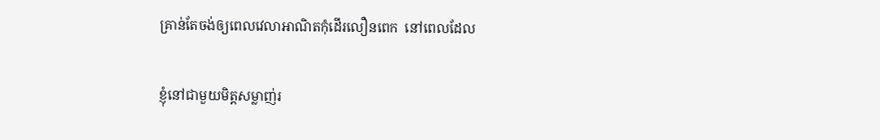គ្រាន់តែចង់ឲ្យពេលវេលាអាណិតកុំដើរលឿនពេក  នៅពេលដែល

ខ្ញុំនៅជាមួយមិត្តសម្លាញ់រ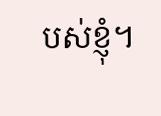បស់ខ្ញុំ។